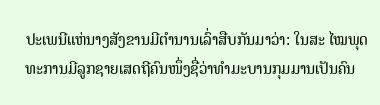ປະເພນີແຫ່ນາງສັງຂານມີຕຳນານເລົ່າສືບກັນມາວ່າ: ໃນສະ ໄໝພຸດທະການມີລູກຊາຍເສດຖີຄົນໜຶ່ງຊື່ວ່າທຳມະບານກຸມມານເປັນຄົນ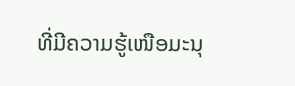ທີ່ມີຄວາມຮູ້ເໜືອມະນຸ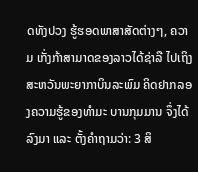ດທັງປວງ ຮູ້ຮອດພາສາສັດຕ່າງໆ, ຄວາມ ເກັ່ງກ້າສາມາດຂອງລາວໄດ້ຊ່າລື ໄປເຖິງສະຫວັນພະຍາກາບິນລະພົມ ຄິດຢາກລອງຄວາມຮູ້ຂອງທຳມະ ບານກຸມມານ ຈຶ່ງໄດ້ລົງມາ ແລະ ຕັ້ງຄຳຖາມວ່າ: 3 ສິ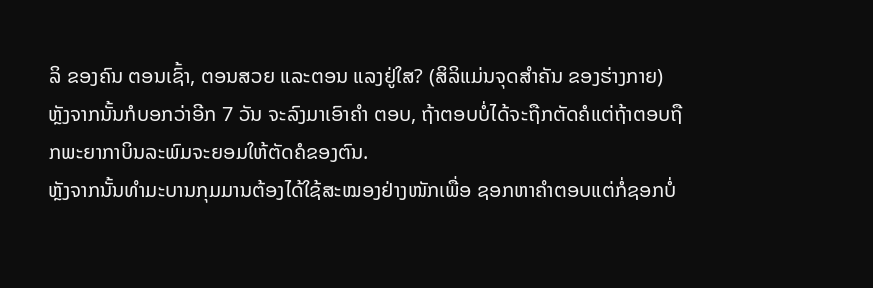ລິ ຂອງຄົນ ຕອນເຊົ້າ, ຕອນສວຍ ແລະຕອນ ແລງຢູ່ໃສ? (ສິລິແມ່ນຈຸດສຳຄັນ ຂອງຮ່າງກາຍ) ຫຼັງຈາກນັ້ນກໍບອກວ່າອີກ 7 ວັນ ຈະລົງມາເອົາຄໍາ ຕອບ, ຖ້າຕອບບໍ່ໄດ້ຈະຖືກຕັດຄໍແຕ່ຖ້າຕອບຖືກພະຍາກາບິນລະພົມຈະຍອມໃຫ້ຕັດຄໍຂອງຕົນ.
ຫຼັງຈາກນັ້ນທຳມະບານກຸມມານຕ້ອງໄດ້ໃຊ້ສະໝອງຢ່າງໜັກເພື່ອ ຊອກຫາຄຳຕອບແຕ່ກໍ່ຊອກບໍ່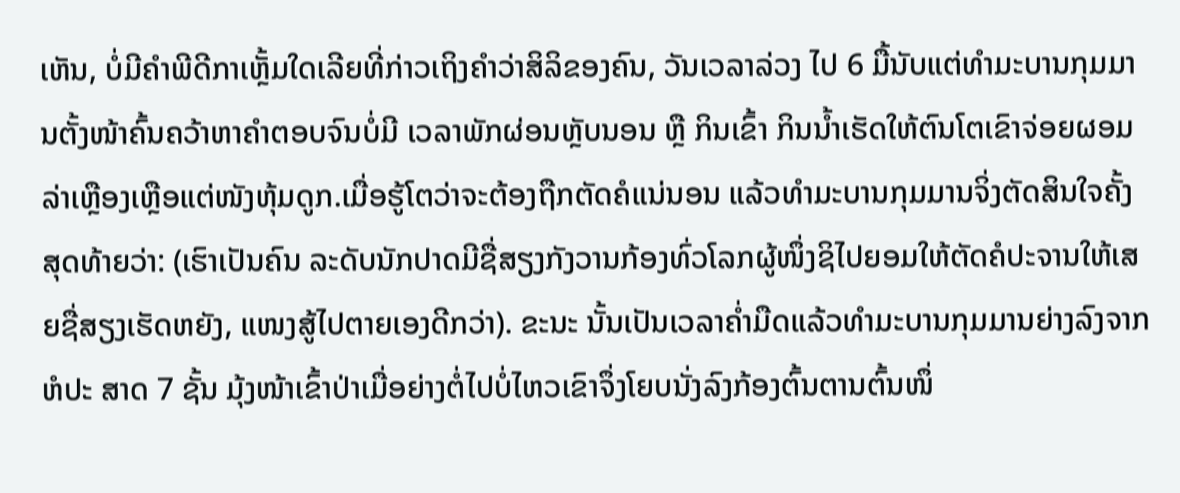ເຫັນ, ບໍ່ມີຄຳພີດີກາເຫຼັ້ມໃດເລີຍທີ່ກ່າວເຖິງຄຳວ່າສິລິຂອງຄົນ, ວັນເວລາລ່ວງ ໄປ 6 ມື້ນັບແຕ່ທຳມະບານກຸມມານຕັ້ງໜ້າຄົ້ນຄວ້າຫາຄຳຕອບຈົນບໍ່ມີ ເວລາພັກຜ່ອນຫຼັບນອນ ຫຼື ກິນເຂົ້າ ກິນນ້ຳເຮັດໃຫ້ຕົນໂຕເຂົາຈ່ອຍຜອມ ລ່າເຫຼືອງເຫຼືອແຕ່ໜັງຫຸ້ມດູກ.ເມື່ອຮູ້ໂຕວ່າຈະຕ້ອງຖືກຕັດຄໍແນ່ນອນ ແລ້ວທຳມະບານກຸມມານຈິ່ງຕັດສິນໃຈຄັ້ງສຸດທ້າຍວ່າ: (ເຮົາເປັນຄົນ ລະດັບນັກປາດມີຊື່ສຽງກັງວານກ້ອງທົ່ວໂລກຜູ້ໜຶ່ງຊິໄປຍອມໃຫ້ຕັດຄໍປະຈານໃຫ້ເສຍຊື່ສຽງເຮັດຫຍັງ, ແໜງສູ້ໄປຕາຍເອງດີກວ່າ). ຂະນະ ນັ້ນເປັນເວລາຄ່ຳມືດແລ້ວທຳມະບານກຸມມານຍ່າງລົງຈາກຫໍປະ ສາດ 7 ຊັ້ນ ມຸ້ງໜ້າເຂົ້າປ່າເມື່ອຍ່າງຕໍ່ໄປບໍ່ໄຫວເຂົາຈຶ່ງໂຍບນັ່ງລົງກ້ອງຕົ້ນຕານຕົ້ນໜຶ່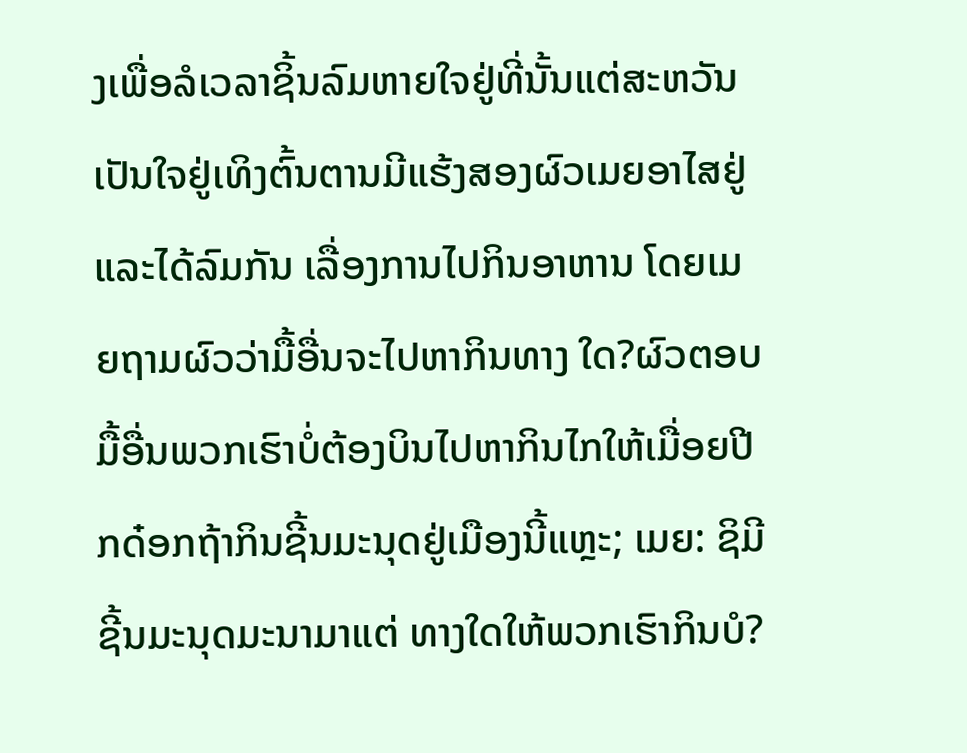ງເພື່ອລໍເວລາຊິ້ນລົມຫາຍໃຈຢູ່ທີ່ນັ້ນແຕ່ສະຫວັນເປັນໃຈຢູ່ເທິງຕົ້ນຕານມີແຮ້ງສອງຜົວເມຍອາໄສຢູ່ ແລະໄດ້ລົມກັນ ເລື່ອງການໄປກິນອາຫານ ໂດຍເມຍຖາມຜົວວ່າມື້ອື່ນຈະໄປຫາກິນທາງ ໃດ?ຜົວຕອບມື້ອື່ນພວກເຮົາບໍ່ຕ້ອງບິນໄປຫາກິນໄກໃຫ້ເມື່ອຍປີກດ໋ອກຖ້າກິນຊີ້ນມະນຸດຢູ່ເມືອງນີ້ແຫຼະ; ເມຍ: ຊິມີຊີ້ນມະນຸດມະນາມາແຕ່ ທາງໃດໃຫ້ພວກເຮົາກິນບໍ?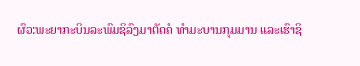ຜົວ:ພະຍາກະບິນລະພົມຊິລົງມາຕັດຄໍ ທຳມະບານກຸມມານ ແລະເຮົາຊິ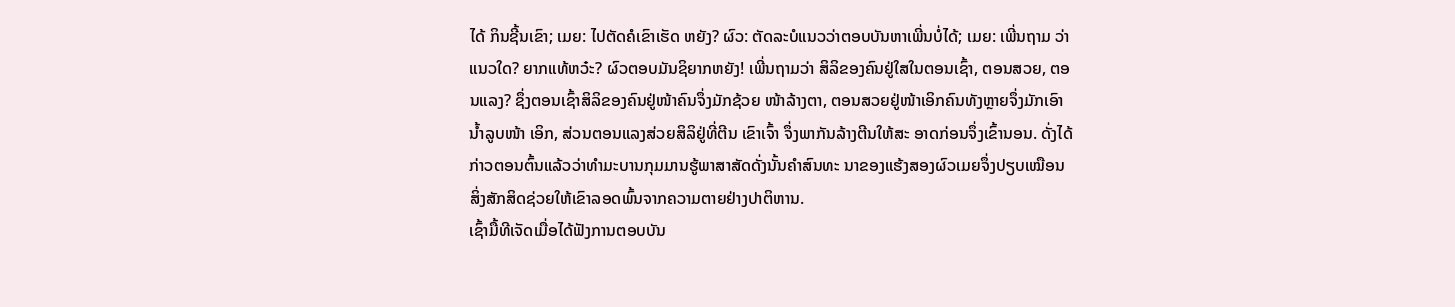ໄດ້ ກິນຊີ້ນເຂົາ; ເມຍ: ໄປຕັດຄໍເຂົາເຮັດ ຫຍັງ? ຜົວ: ຕັດລະບໍແນວວ່າຕອບບັນຫາເພີ່ນບໍ່ໄດ້; ເມຍ: ເພີ່ນຖາມ ວ່າແນວໃດ? ຍາກແທ້ຫວ໋ະ? ຜົວຕອບມັນຊິຍາກຫຍັງ! ເພີ່ນຖາມວ່າ ສິລິຂອງຄົນຢູ່ໃສໃນຕອນເຊົ້າ, ຕອນສວຍ, ຕອນແລງ? ຊຶ່ງຕອນເຊົ້າສິລິຂອງຄົນຢູ່ໜ້າຄົນຈຶ່ງມັກຊ້ວຍ ໜ້າລ້າງຕາ, ຕອນສວຍຢູ່ໜ້າເອິກຄົນທັງຫຼາຍຈຶ່ງມັກເອົານ້ຳລູບໜ້າ ເອິກ, ສ່ວນຕອນແລງສ່ວຍສິລິຢູ່ທີ່ຕີນ ເຂົາເຈົ້າ ຈຶ່ງພາກັນລ້າງຕີນໃຫ້ສະ ອາດກ່ອນຈຶ່ງເຂົ້ານອນ. ດັ່ງໄດ້ກ່າວຕອນຕົ້ນແລ້ວວ່າທຳມະບານກຸມມານຮູ້ພາສາສັດດັ່ງນັ້ນຄຳສົນທະ ນາຂອງແຮ້ງສອງຜົວເມຍຈຶ່ງປຽບເໝືອນສິ່ງສັກສິດຊ່ວຍໃຫ້ເຂົາລອດພົ້ນຈາກຄວາມຕາຍຢ່າງປາຕິຫານ.
ເຊົ້າມື້ທີເຈັດເມື່ອໄດ້ຟັງການຕອບບັນ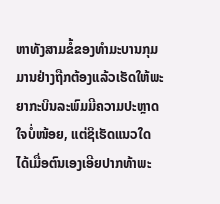ຫາທັງສາມຂໍ້ຂອງທຳມະບານກຸມມານຢ່າງຖືກຕ້ອງແລ້ວເຮັດໃຫ້ພະຍາກະບິນລະພົມມີຄວາມປະຫຼາດໃຈບໍ່ໜ້ອຍ, ແຕ່ຊິເຮັດແນວໃດ ໄດ້ເມື່ອຕົນເອງເອີຍປາກທ້າພະ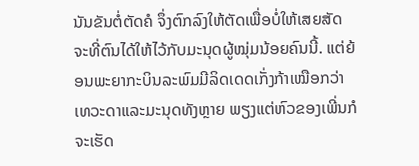ນັນຂັນຕໍ່ຕັດຄໍ ຈຶ່ງຕົກລົງໃຫ້ຕັດເພື່ອບໍ່ໃຫ້ເສຍສັດຈະທີ່ຕົນໄດ້ໃຫ້ໄວ້ກັບມະນຸດຜູ້ໝຸ່ມນ້ອຍຄົນນີ້. ແຕ່ຍ້ອນພະຍາກະບິນລະພົມມີລິດເດດເກັ່ງກ້າເໝືອກວ່າເທວະດາແລະມະນຸດທັງຫຼາຍ ພຽງແຕ່ຫົວຂອງເພີ່ນກໍຈະເຮັດ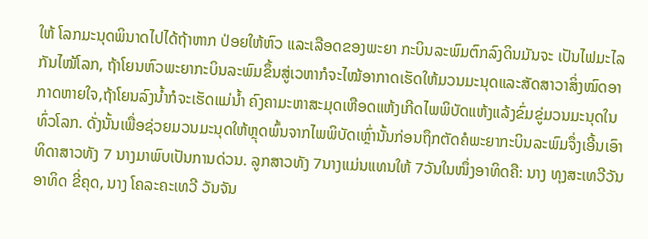ໃຫ້ ໂລກມະນຸດພິນາດໄປໄດ້ຖ້າຫາກ ປ່ອຍໃຫ້ຫົວ ແລະເລືອດຂອງພະຍາ ກະບິນລະພົມຕົກລົງດິນມັນຈະ ເປັນໄຟມະໄລກັນໄໝ້ໂລກ, ຖ້າໂຍນຫົວພະຍາກະບິນລະພົມຂຶ້ນສູ່ເວຫາກໍຈະໄໝ້ອາກາດເຮັດໃຫ້ມວນມະນຸດແລະສັດສາວາສິ່ງໝົດອາກາດຫາຍໃຈ,ຖ້າໂຍນລົງນໍ້າກໍຈະເຮັດແມ່ນໍ້າ ຄົງຄາມະຫາສະມຸດເຫືອດແຫ້ງເກີດໄພພິບັດແຫ້ງແລ້ງຂົ່ມຂູ່ມວນມະນຸດໃນທົ່ວໂລກ. ດັ່ງນັ້ນເພື່ອຊ່ວຍມວນມະນຸດໃຫ້ຫຼຸດພົ້ນຈາກໄພພິບັດເຫຼົ່ານັ້ນກ່ອນຖຶກຕັດຄໍພະຍາກະບິນລະພົມຈຶ່ງເອີ້ນເອົາທິດາສາວທັງ 7 ນາງມາພົບເປັນການດ່ວນ. ລູກສາວທັງ 7ນາງແມ່ນແທນໃຫ້ 7ວັນໃນໜຶ່ງອາທິດຄື: ນາງ ທຸງສະເທວີວັນ ອາທິດ ຂີ່ຄຸດ, ນາງ ໂຄລະຄະເທວີ ວັນຈັນ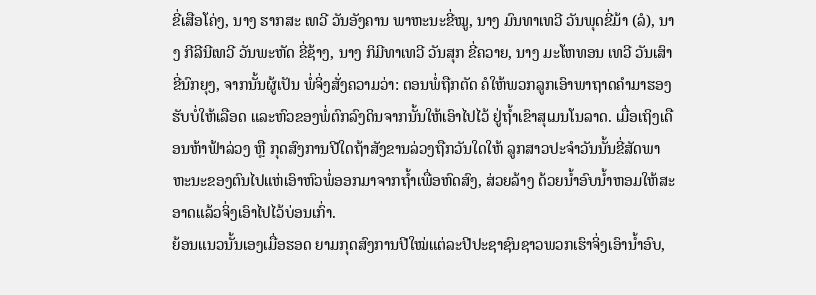ຂີ່ເສືອໂຄ່ງ, ນາງ ຮາກສະ ເທວີ ວັນອັງຄານ ພາຫະນະຂີ່ໝູ, ນາງ ມົນທາເທວີ ວັນພຸດຂີ່ມ້າ (ລໍ), ນາງ ກີລີນີເທວີ ວັນພະຫັດ ຂີ່ຊ້າງ, ນາງ ກິມີທາເທວີ ວັນສຸກ ຂີ່ຄວາຍ, ນາງ ມະໂຫທອນ ເທວີ ວັນເສົາ ຂີ່ນົກຍຸງ, ຈາກນັ້ນຜູ້ເປັນ ພໍ່ຈິ່ງສັ່ງຄວາມວ່າ: ຕອນພໍ່ຖືກຕັດ ຄໍໃຫ້ພວກລູກເອົາພາຖາດຄຳມາຮອງຮັບບໍ່ໃຫ້ເລືອດ ແລະຫົວຂອງພໍ່ຕົກລົງດິນຈາກນັ້ນໃຫ້ເອົາໄປໄວ້ ຢູ່ຖ້ຳເຂົາສຸເມນໂນລາດ. ເມື່ອເຖິງເດືອນຫ້າຟ້າລ່ວງ ຫຼື ກຸດສົງການປີໃດຖ້າສັງຂານລ່ວງຖືກວັນໃດໃຫ້ ລູກສາວປະຈຳວັນນັ້ນຂີ່ສັດພາຫະນະຂອງຕົນໄປແຫ່ເອົາຫົວພໍ່ອອກມາຈາກຖໍ້າເພື່ອຫົດສົງ, ສ່ວຍລ້າງ ດ້ວຍນ້ຳອົບນ້ຳຫອມໃຫ້ສະອາດແລ້ວຈິ່ງເອົາໄປໄວ້ບ່ອນເກົ່າ.
ຍ້ອນແນວນັ້ນເອງເມື່ອຮອດ ຍາມກຸດສົງການປີໃໝ່ແຕ່ລະປີປະຊາຊົນຊາວພວກເຮົາຈິ່ງເອົານ້ຳອົບ,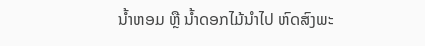ນ້ຳຫອມ ຫຼື ນ້ຳດອກໄມ້ນຳໄປ ຫົດສົງພະ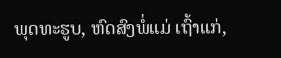ພຸດທະຮູບ, ຫົດສົງພໍ່ແມ່ ເຖົ້າແກ່,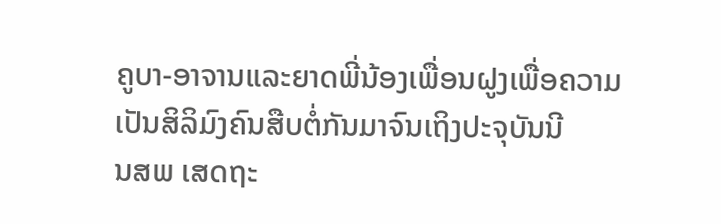ຄູບາ-ອາຈານແລະຍາດພີ່ນ້ອງເພື່ອນຝູງເພື່ອຄວາມເປັນສິລິມົງຄົນສືບຕໍ່ກັນມາຈົນເຖິງປະຈຸບັນນີ
ນສພ ເສດຖະ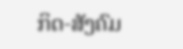ກິດ-ສັງຄົມ